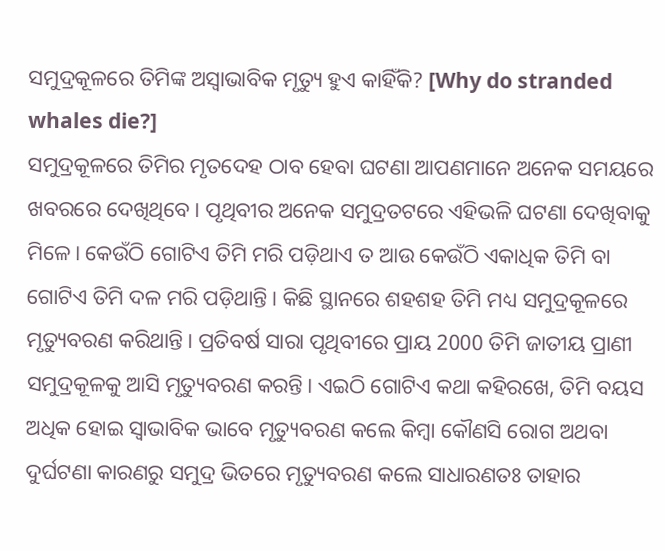ସମୁଦ୍ରକୂଳରେ ତିମିଙ୍କ ଅସ୍ୱାଭାବିକ ମୃତ୍ୟୁ ହୁଏ କାହିଁକି? [Why do stranded whales die?]
ସମୁଦ୍ରକୂଳରେ ତିମିର ମୃତଦେହ ଠାବ ହେବା ଘଟଣା ଆପଣମାନେ ଅନେକ ସମୟରେ ଖବରରେ ଦେଖିଥିବେ । ପୃଥିବୀର ଅନେକ ସମୁଦ୍ରତଟରେ ଏହିଭଳି ଘଟଣା ଦେଖିବାକୁ ମିଳେ। କେଉଁଠି ଗୋଟିଏ ତିମି ମରି ପଡ଼ିଥାଏ ତ ଆଉ କେଉଁଠି ଏକାଧିକ ତିମି ବା ଗୋଟିଏ ତିମି ଦଳ ମରି ପଡ଼ିଥାନ୍ତି। କିଛି ସ୍ଥାନରେ ଶହଶହ ତିମି ମଧ୍ୟ ସମୁଦ୍ରକୂଳରେ ମୃତ୍ୟୁବରଣ କରିଥାନ୍ତି। ପ୍ରତିବର୍ଷ ସାରା ପୃଥିବୀରେ ପ୍ରାୟ 2000 ତିମି ଜାତୀୟ ପ୍ରାଣୀ ସମୁଦ୍ରକୂଳକୁ ଆସି ମୃତ୍ୟୁବରଣ କରନ୍ତି। ଏଇଠି ଗୋଟିଏ କଥା କହିରଖେ, ତିମି ବୟସ ଅଧିକ ହୋଇ ସ୍ୱାଭାବିକ ଭାବେ ମୃତ୍ୟୁବରଣ କଲେ କିମ୍ବା କୌଣସି ରୋଗ ଅଥବା ଦୁର୍ଘଟଣା କାରଣରୁ ସମୁଦ୍ର ଭିତରେ ମୃତ୍ୟୁବରଣ କଲେ ସାଧାରଣତଃ ତାହାର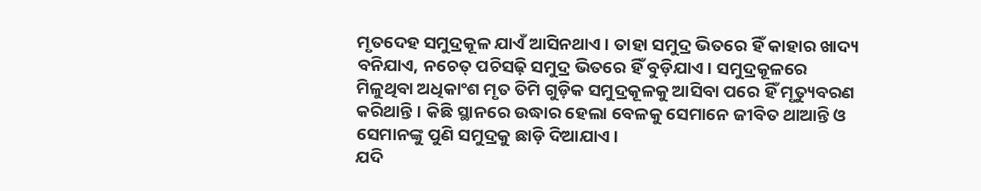ମୃତଦେହ ସମୁଦ୍ରକୂଳ ଯାଏଁ ଆସିନଥାଏ। ତାହା ସମୁଦ୍ର ଭିତରେ ହିଁ କାହାର ଖାଦ୍ୟ ବନିଯାଏ, ନଚେତ୍ ପଚିସଢ଼ି ସମୁଦ୍ର ଭିତରେ ହିଁ ବୁଡ଼ିଯାଏ। ସମୁଦ୍ରକୂଳରେ ମିଳୁଥିବା ଅଧିକାଂଶ ମୃତ ତିମି ଗୁଡ଼ିକ ସମୁଦ୍ରକୂଳକୁ ଆସିବା ପରେ ହିଁ ମୃତ୍ୟୁବରଣ କରିଥାନ୍ତି। କିଛି ସ୍ଥାନରେ ଉଦ୍ଧାର ହେଲା ବେଳକୁ ସେମାନେ ଜୀବିତ ଥାଆନ୍ତି ଓ ସେମାନଙ୍କୁ ପୁଣି ସମୁଦ୍ରକୁ ଛାଡ଼ି ଦିଆଯାଏ।
ଯଦି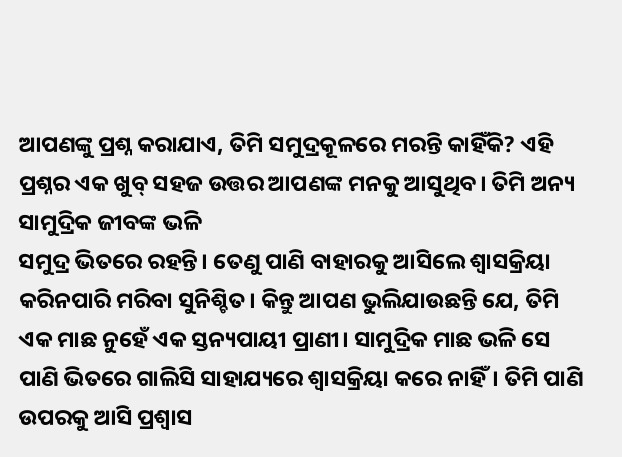ଆପଣଙ୍କୁ ପ୍ରଶ୍ନ କରାଯାଏ, ତିମି ସମୁଦ୍ରକୂଳରେ ମରନ୍ତି କାହିଁକି? ଏହି ପ୍ରଶ୍ନର ଏକ ଖୁବ୍ ସହଜ ଉତ୍ତର ଆପଣଙ୍କ ମନକୁ ଆସୁଥିବ। ତିମି ଅନ୍ୟ ସାମୁଦ୍ରିକ ଜୀବଙ୍କ ଭଳି
ସମୁଦ୍ର ଭିତରେ ରହନ୍ତି। ତେଣୁ ପାଣି ବାହାରକୁ ଆସିଲେ ଶ୍ୱାସକ୍ରିୟା କରିନପାରି ମରିବା ସୁନିଶ୍ଚିତ। କିନ୍ତୁ ଆପଣ ଭୁଲିଯାଉଛନ୍ତି ଯେ, ତିମି ଏକ ମାଛ ନୁହେଁ ଏକ ସ୍ତନ୍ୟପାୟୀ ପ୍ରାଣୀ। ସାମୁଦ୍ରିକ ମାଛ ଭଳି ସେ ପାଣି ଭିତରେ ଗାଲିସି ସାହାଯ୍ୟରେ ଶ୍ୱାସକ୍ରିୟା କରେ ନାହିଁ। ତିମି ପାଣି ଉପରକୁ ଆସି ପ୍ରଶ୍ୱାସ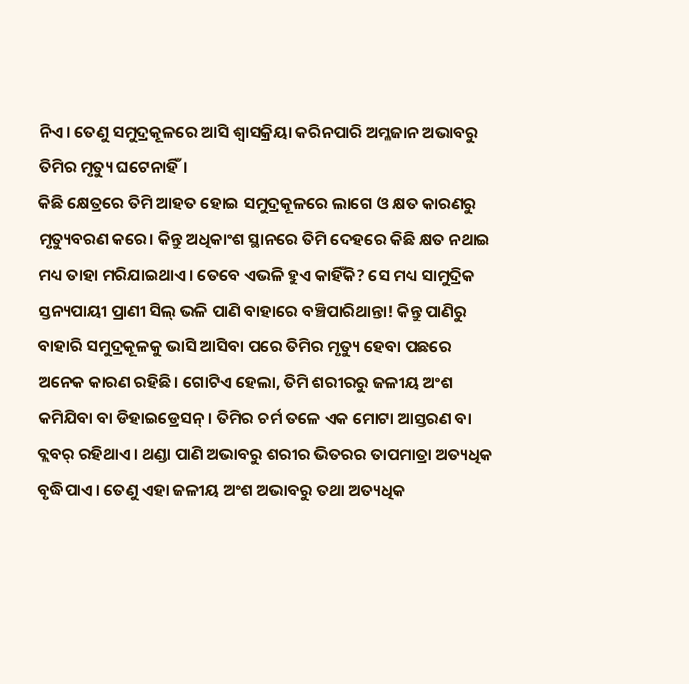ନିଏ। ତେଣୁ ସମୁଦ୍ରକୂଳରେ ଆସି ଶ୍ୱାସକ୍ରିୟା କରିନପାରି ଅମ୍ଳଜାନ ଅଭାବରୁ ତିମିର ମୃତ୍ୟୁ ଘଟେନାହିଁ।
କିଛି କ୍ଷେତ୍ରରେ ତିମି ଆହତ ହୋଇ ସମୁଦ୍ରକୂଳରେ ଲାଗେ ଓ କ୍ଷତ କାରଣରୁ ମୃତ୍ୟୁବରଣ କରେ। କିନ୍ତୁ ଅଧିକାଂଶ ସ୍ଥାନରେ ତିମି ଦେହରେ କିଛି କ୍ଷତ ନଥାଇ ମଧ୍ୟ ତାହା ମରିଯାଇଥାଏ। ତେବେ ଏଭଳି ହୁଏ କାହିଁକି? ସେ ମଧ୍ୟ ସାମୁଦ୍ରିକ ସ୍ତନ୍ୟପାୟୀ ପ୍ରାଣୀ ସିଲ୍ ଭଳି ପାଣି ବାହାରେ ବଞ୍ଚିପାରିଥାନ୍ତା! କିନ୍ତୁ ପାଣିରୁ ବାହାରି ସମୁଦ୍ରକୂଳକୁ ଭାସି ଆସିବା ପରେ ତିମିର ମୃତ୍ୟୁ ହେବା ପଛରେ ଅନେକ କାରଣ ରହିଛି। ଗୋଟିଏ ହେଲା, ତିମି ଶରୀରରୁ ଜଳୀୟ ଅଂଶ କମିଯିବା ବା ଡିହାଇଡ୍ରେସନ୍। ତିମିର ଚର୍ମ ତଳେ ଏକ ମୋଟା ଆସ୍ତରଣ ବା ବ୍ଲବର୍ ରହିଥାଏ। ଥଣ୍ଡା ପାଣି ଅଭାବରୁ ଶରୀର ଭିତରର ତାପମାତ୍ରା ଅତ୍ୟଧିକ ବୃଦ୍ଧିପାଏ। ତେଣୁ ଏହା ଜଳୀୟ ଅଂଶ ଅଭାବରୁ ତଥା ଅତ୍ୟଧିକ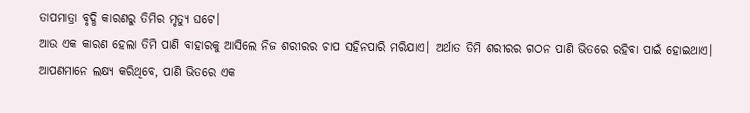ତାପମାତ୍ରା ବୃଦ୍ଧି କାରଣରୁ ତିମିର ମୃତ୍ୟୁ ଘଟେ।
ଆଉ ଏକ କାରଣ ହେଲା ତିମି ପାଣି ବାହାରକୁ ଆସିଲେ ନିଜ ଶରୀରର ଚାପ ସହିନପାରି ମରିଯାଏ। ଅର୍ଥାତ ତିମି ଶରୀରର ଗଠନ ପାଣି ଭିତରେ ରହିବା ପାଇଁ ହୋଇଥାଏ। ଆପଣମାନେ ଲକ୍ଷ୍ୟ କରିଥିବେ, ପାଣି ଭିତରେ ଏକ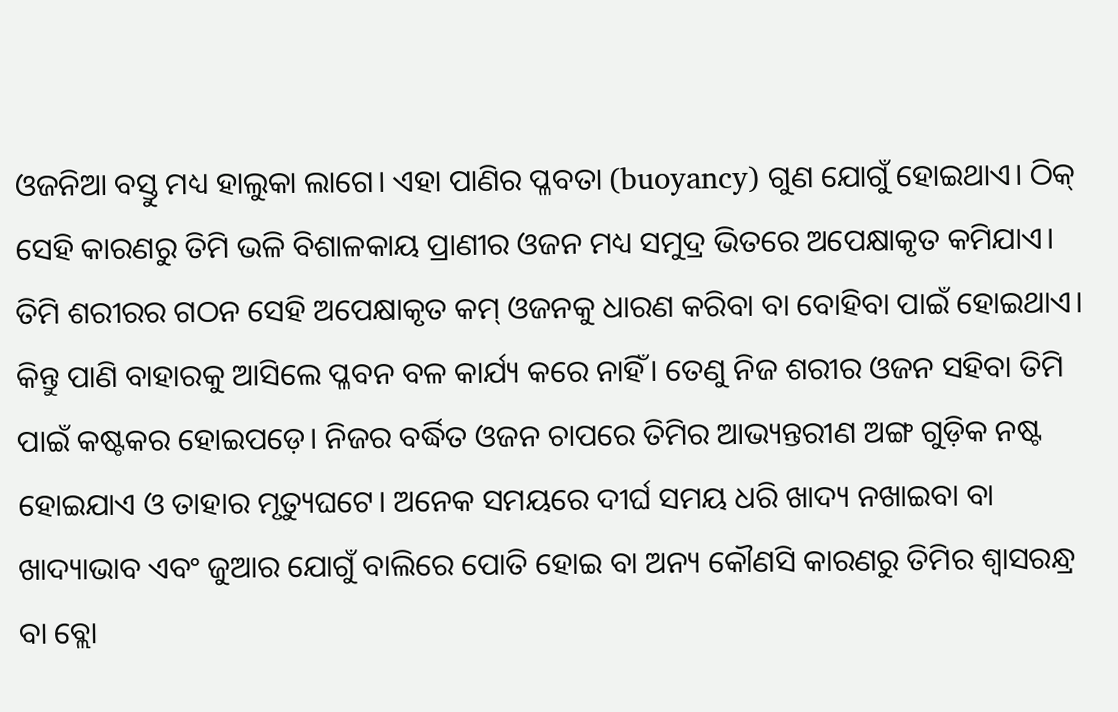ଓଜନିଆ ବସ୍ତୁ ମଧ୍ୟ ହାଲୁକା ଲାଗେ। ଏହା ପାଣିର ପ୍ଳବତା (buoyancy) ଗୁଣ ଯୋଗୁଁ ହୋଇଥାଏ। ଠିକ୍ ସେହି କାରଣରୁ ତିମି ଭଳି ବିଶାଳକାୟ ପ୍ରାଣୀର ଓଜନ ମଧ୍ୟ ସମୁଦ୍ର ଭିତରେ ଅପେକ୍ଷାକୃତ କମିଯାଏ। ତିମି ଶରୀରର ଗଠନ ସେହି ଅପେକ୍ଷାକୃତ କମ୍ ଓଜନକୁ ଧାରଣ କରିବା ବା ବୋହିବା ପାଇଁ ହୋଇଥାଏ। କିନ୍ତୁ ପାଣି ବାହାରକୁ ଆସିଲେ ପ୍ଳବନ ବଳ କାର୍ଯ୍ୟ କରେ ନାହିଁ। ତେଣୁ ନିଜ ଶରୀର ଓଜନ ସହିବା ତିମି ପାଇଁ କଷ୍ଟକର ହୋଇପଡ଼େ। ନିଜର ବର୍ଦ୍ଧିତ ଓଜନ ଚାପରେ ତିମିର ଆଭ୍ୟନ୍ତରୀଣ ଅଙ୍ଗ ଗୁଡ଼ିକ ନଷ୍ଟ ହୋଇଯାଏ ଓ ତାହାର ମୃତ୍ୟୁଘଟେ। ଅନେକ ସମୟରେ ଦୀର୍ଘ ସମୟ ଧରି ଖାଦ୍ୟ ନଖାଇବା ବା ଖାଦ୍ୟାଭାବ ଏବଂ ଜୁଆର ଯୋଗୁଁ ବାଲିରେ ପୋତି ହୋଇ ବା ଅନ୍ୟ କୌଣସି କାରଣରୁ ତିମିର ଶ୍ୱାସରନ୍ଧ୍ର ବା ବ୍ଲୋ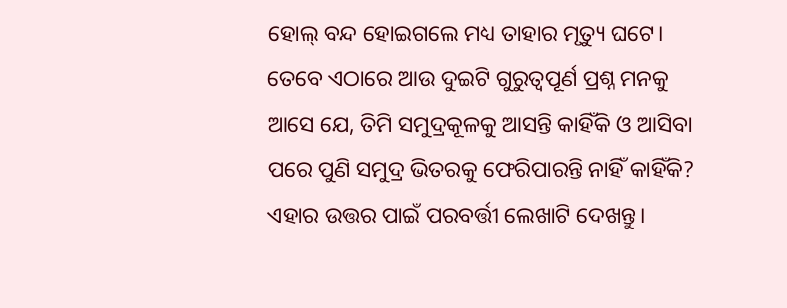ହୋଲ୍ ବନ୍ଦ ହୋଇଗଲେ ମଧ୍ୟ ତାହାର ମୃତ୍ୟୁ ଘଟେ।
ତେବେ ଏଠାରେ ଆଉ ଦୁଇଟି ଗୁରୁତ୍ୱପୂର୍ଣ ପ୍ରଶ୍ନ ମନକୁ ଆସେ ଯେ, ତିମି ସମୁଦ୍ରକୂଳକୁ ଆସନ୍ତି କାହିଁକି ଓ ଆସିବା ପରେ ପୁଣି ସମୁଦ୍ର ଭିତରକୁ ଫେରିପାରନ୍ତି ନାହିଁ କାହିଁକି? ଏହାର ଉତ୍ତର ପାଇଁ ପରବର୍ତ୍ତୀ ଲେଖାଟି ଦେଖନ୍ତୁ।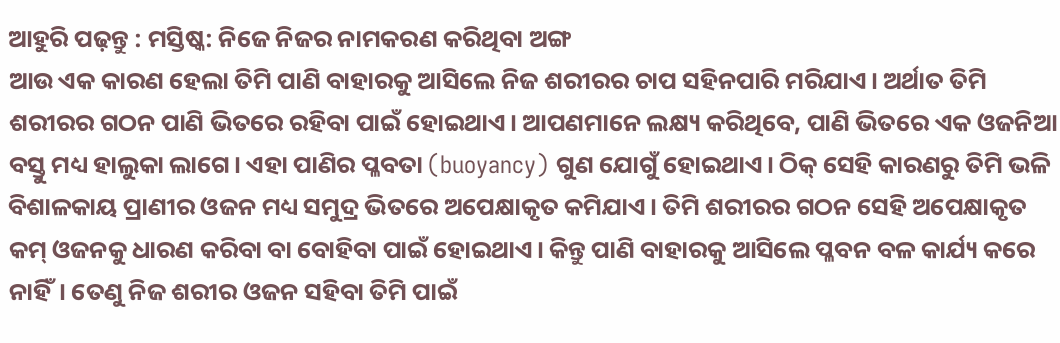ଆହୁରି ପଢ଼ନ୍ତୁ : ମସ୍ତିଷ୍କ: ନିଜେ ନିଜର ନାମକରଣ କରିଥିବା ଅଙ୍ଗ
ଆଉ ଏକ କାରଣ ହେଲା ତିମି ପାଣି ବାହାରକୁ ଆସିଲେ ନିଜ ଶରୀରର ଚାପ ସହିନପାରି ମରିଯାଏ। ଅର୍ଥାତ ତିମି ଶରୀରର ଗଠନ ପାଣି ଭିତରେ ରହିବା ପାଇଁ ହୋଇଥାଏ। ଆପଣମାନେ ଲକ୍ଷ୍ୟ କରିଥିବେ, ପାଣି ଭିତରେ ଏକ ଓଜନିଆ ବସ୍ତୁ ମଧ୍ୟ ହାଲୁକା ଲାଗେ। ଏହା ପାଣିର ପ୍ଳବତା (buoyancy) ଗୁଣ ଯୋଗୁଁ ହୋଇଥାଏ। ଠିକ୍ ସେହି କାରଣରୁ ତିମି ଭଳି ବିଶାଳକାୟ ପ୍ରାଣୀର ଓଜନ ମଧ୍ୟ ସମୁଦ୍ର ଭିତରେ ଅପେକ୍ଷାକୃତ କମିଯାଏ। ତିମି ଶରୀରର ଗଠନ ସେହି ଅପେକ୍ଷାକୃତ କମ୍ ଓଜନକୁ ଧାରଣ କରିବା ବା ବୋହିବା ପାଇଁ ହୋଇଥାଏ। କିନ୍ତୁ ପାଣି ବାହାରକୁ ଆସିଲେ ପ୍ଳବନ ବଳ କାର୍ଯ୍ୟ କରେ ନାହିଁ। ତେଣୁ ନିଜ ଶରୀର ଓଜନ ସହିବା ତିମି ପାଇଁ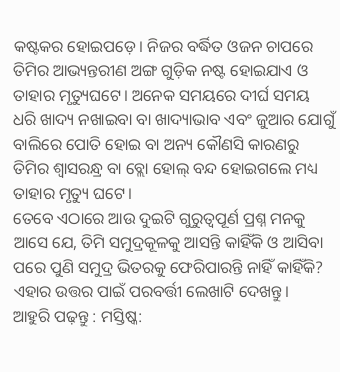କଷ୍ଟକର ହୋଇପଡ଼େ। ନିଜର ବର୍ଦ୍ଧିତ ଓଜନ ଚାପରେ ତିମିର ଆଭ୍ୟନ୍ତରୀଣ ଅଙ୍ଗ ଗୁଡ଼ିକ ନଷ୍ଟ ହୋଇଯାଏ ଓ ତାହାର ମୃତ୍ୟୁଘଟେ। ଅନେକ ସମୟରେ ଦୀର୍ଘ ସମୟ ଧରି ଖାଦ୍ୟ ନଖାଇବା ବା ଖାଦ୍ୟାଭାବ ଏବଂ ଜୁଆର ଯୋଗୁଁ ବାଲିରେ ପୋତି ହୋଇ ବା ଅନ୍ୟ କୌଣସି କାରଣରୁ ତିମିର ଶ୍ୱାସରନ୍ଧ୍ର ବା ବ୍ଲୋ ହୋଲ୍ ବନ୍ଦ ହୋଇଗଲେ ମଧ୍ୟ ତାହାର ମୃତ୍ୟୁ ଘଟେ।
ତେବେ ଏଠାରେ ଆଉ ଦୁଇଟି ଗୁରୁତ୍ୱପୂର୍ଣ ପ୍ରଶ୍ନ ମନକୁ ଆସେ ଯେ, ତିମି ସମୁଦ୍ରକୂଳକୁ ଆସନ୍ତି କାହିଁକି ଓ ଆସିବା ପରେ ପୁଣି ସମୁଦ୍ର ଭିତରକୁ ଫେରିପାରନ୍ତି ନାହିଁ କାହିଁକି? ଏହାର ଉତ୍ତର ପାଇଁ ପରବର୍ତ୍ତୀ ଲେଖାଟି ଦେଖନ୍ତୁ।
ଆହୁରି ପଢ଼ନ୍ତୁ : ମସ୍ତିଷ୍କ: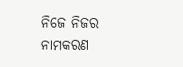ନିଜେ ନିଜର ନାମକରଣ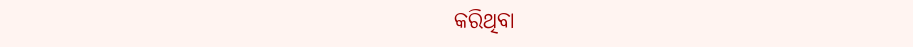କରିଥିବା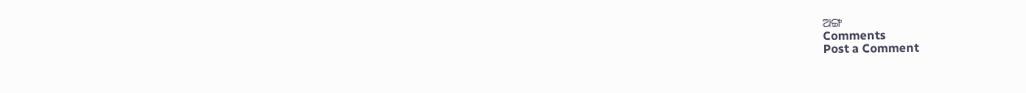ଅଙ୍ଗ
Comments
Post a Comment